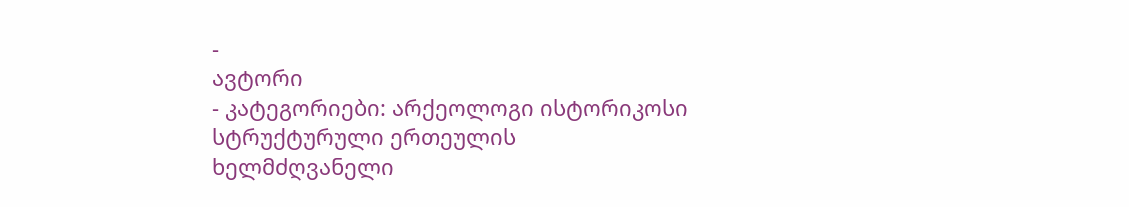-
ავტორი
- კატეგორიები: არქეოლოგი ისტორიკოსი სტრუქტურული ერთეულის ხელმძღვანელი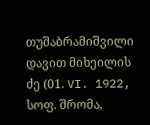თუშაბრამიშვილი დავით მიხეილის ძე (01. VI. 1922, სოფ. შრომა,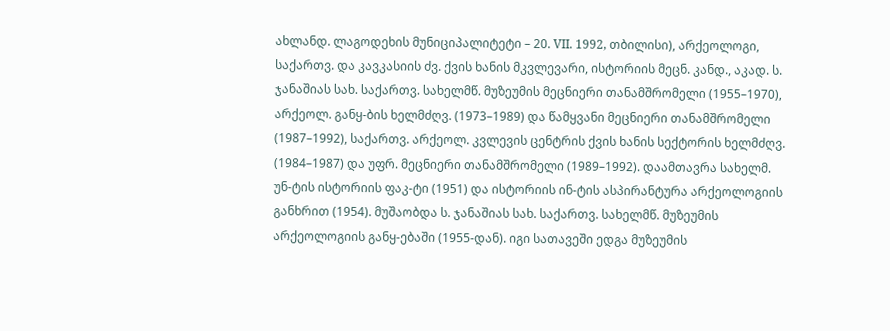ახლანდ. ლაგოდეხის მუნიციპალიტეტი – 20. VII. 1992, თბილისი), არქეოლოგი, საქართვ. და კავკასიის ძვ. ქვის ხანის მკვლევარი, ისტორიის მეცნ. კანდ., აკად. ს. ჯანაშიას სახ. საქართვ. სახელმწ. მუზეუმის მეცნიერი თანამშრომელი (1955–1970), არქეოლ. განყ-ბის ხელმძღვ. (1973–1989) და წამყვანი მეცნიერი თანამშრომელი (1987–1992), საქართვ. არქეოლ. კვლევის ცენტრის ქვის ხანის სექტორის ხელმძღვ. (1984–1987) და უფრ. მეცნიერი თანამშრომელი (1989–1992). დაამთავრა სახელმ. უნ-ტის ისტორიის ფაკ-ტი (1951) და ისტორიის ინ-ტის ასპირანტურა არქეოლოგიის განხრით (1954). მუშაობდა ს. ჯანაშიას სახ. საქართვ. სახელმწ. მუზეუმის არქეოლოგიის განყ-ებაში (1955-დან). იგი სათავეში ედგა მუზეუმის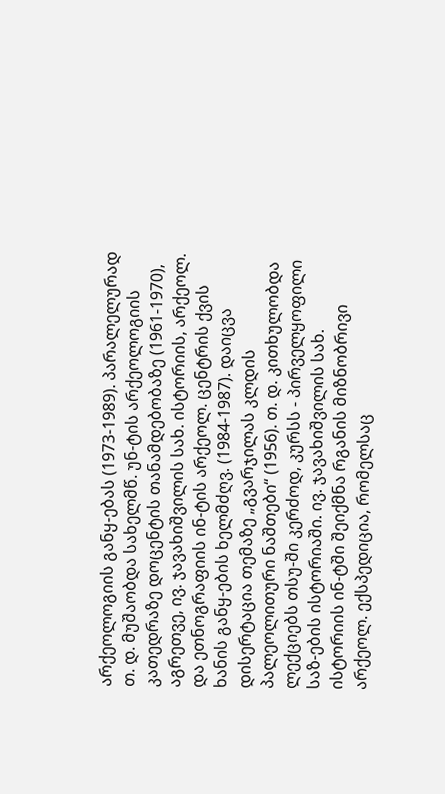არქეოლოგიის განყ-ებას (1973-1989). პარალელურად თ. დ. მუშაობდა სახელმწ. უნ-ტის არქეოლოგიის კათედრაზე დოცენტის თანამდებობაზე (1961-1970), აგრეთვე, ივ. ჯავახიშვილის სახ. ისტორიის, არქეოლ. და ეთნოგრაფიის ინ-ტის არქეოლ. ცენტრის ქვის ხანის განყ-ების ხელმძღვ. (1984-1987). დაიცვა დისერტაცია თემაზე „გვარჯილას კლდის პალეოლითური ნაშთები“ (1956). თ. დ. კითხულობდა ლექციებს თსუ-ში კერძოდ, კურსს - პირველყოფილი საზ-ების ისტორიაში. ივ. ჯავახიშვილის სახ. ისტორიის ინ-ტში შეიქმნა რგანის მიზნობრივი არქეოლ. ექსპედიცია, რომელსაც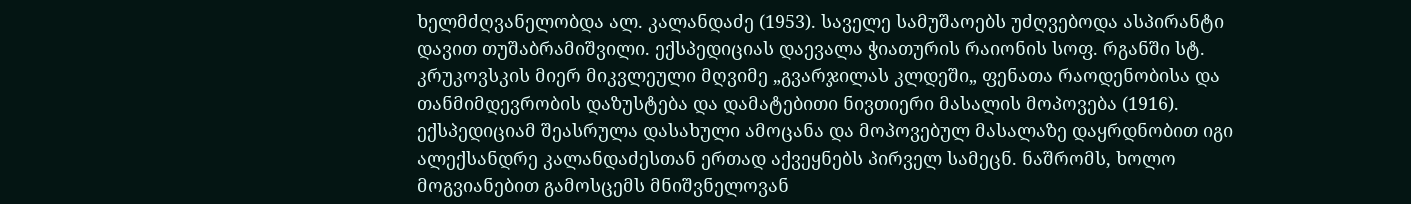ხელმძღვანელობდა ალ. კალანდაძე (1953). საველე სამუშაოებს უძღვებოდა ასპირანტი დავით თუშაბრამიშვილი. ექსპედიციას დაევალა ჭიათურის რაიონის სოფ. რგანში სტ. კრუკოვსკის მიერ მიკვლეული მღვიმე „გვარჯილას კლდეში„ ფენათა რაოდენობისა და თანმიმდევრობის დაზუსტება და დამატებითი ნივთიერი მასალის მოპოვება (1916). ექსპედიციამ შეასრულა დასახული ამოცანა და მოპოვებულ მასალაზე დაყრდნობით იგი ალექსანდრე კალანდაძესთან ერთად აქვეყნებს პირველ სამეცნ. ნაშრომს, ხოლო მოგვიანებით გამოსცემს მნიშვნელოვან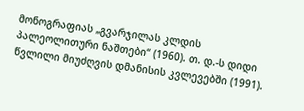მონოგრაფიას „გვარჯილას კლდის პალეოლითური ნაშთები“ (1960). თ. დ.-ს დიდი წვლილი მიუძღვის დმანისის კვლევებში (1991).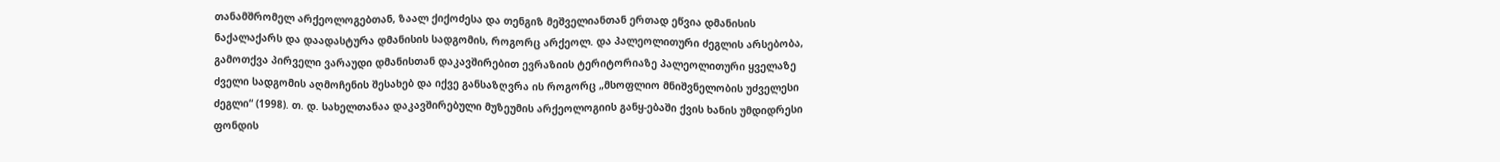თანამშრომელ არქეოლოგებთან, ზაალ ქიქოძესა და თენგიზ მეშველიანთან ერთად ეწვია დმანისის ნაქალაქარს და დაადასტურა დმანისის სადგომის, როგორც არქეოლ. და პალეოლითური ძეგლის არსებობა, გამოთქვა პირველი ვარაუდი დმანისთან დაკავშირებით ევრაზიის ტერიტორიაზე პალეოლითური ყველაზე ძველი სადგომის აღმოჩენის შესახებ და იქვე განსაზღვრა ის როგორც „მსოფლიო მნიშვნელობის უძველესი ძეგლი“ (1998). თ. დ. სახელთანაა დაკავშირებული მუზეუმის არქეოლოგიის განყ-ებაში ქვის ხანის უმდიდრესი ფონდის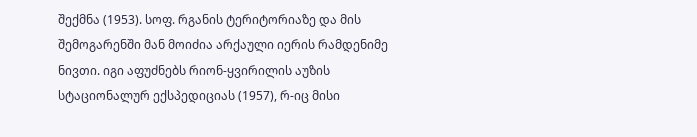შექმნა (1953). სოფ. რგანის ტერიტორიაზე და მის შემოგარენში მან მოიძია არქაული იერის რამდენიმე ნივთი. იგი აფუძნებს რიონ-ყვირილის აუზის სტაციონალურ ექსპედიციას (1957), რ-იც მისი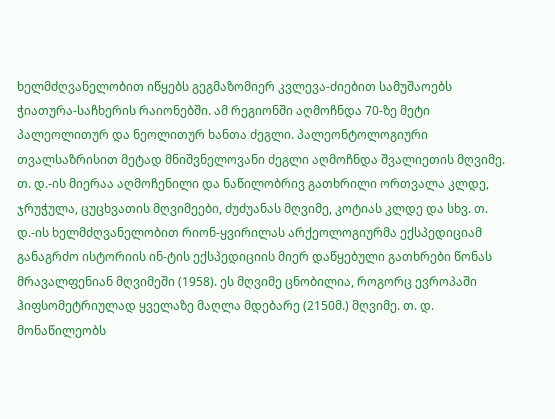ხელმძღვანელობით იწყებს გეგმაზომიერ კვლევა-ძიებით სამუშაოებს ჭიათურა-საჩხერის რაიონებში. ამ რეგიონში აღმოჩნდა 70-ზე მეტი პალეოლითურ და ნეოლითურ ხანთა ძეგლი. პალეონტოლოგიური თვალსაზრისით მეტად მნიშვნელოვანი ძეგლი აღმოჩნდა შვალიეთის მღვიმე. თ. დ.-ის მიერაა აღმოჩენილი და ნაწილობრივ გათხრილი ორთვალა კლდე, ჯრუჭულა, ცუცხვათის მღვიმეები, ძუძუანას მღვიმე, კოტიას კლდე და სხვ. თ. დ.-ის ხელმძღვანელობით რიონ-ყვირილას არქეოლოგიურმა ექსპედიციამ განაგრძო ისტორიის ინ-ტის ექსპედიციის მიერ დაწყებული გათხრები წონას მრავალფენიან მღვიმეში (1958). ეს მღვიმე ცნობილია, როგორც ევროპაში ჰიფსომეტრიულად ყველაზე მაღლა მდებარე (2150მ.) მღვიმე. თ. დ. მონაწილეობს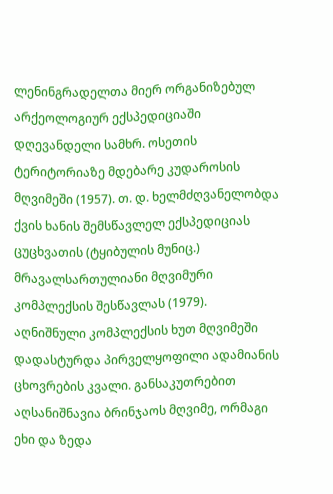ლენინგრადელთა მიერ ორგანიზებულ არქეოლოგიურ ექსპედიციაში დღევანდელი სამხრ. ოსეთის ტერიტორიაზე მდებარე კუდაროსის მღვიმეში (1957). თ. დ. ხელმძღვანელობდა ქვის ხანის შემსწავლელ ექსპედიციას ცუცხვათის (ტყიბულის მუნიც.) მრავალსართულიანი მღვიმური კომპლექსის შესწავლას (1979). აღნიშნული კომპლექსის ხუთ მღვიმეში დადასტურდა პირველყოფილი ადამიანის ცხოვრების კვალი. განსაკუთრებით აღსანიშნავია ბრინჯაოს მღვიმე, ორმაგი ეხი და ზედა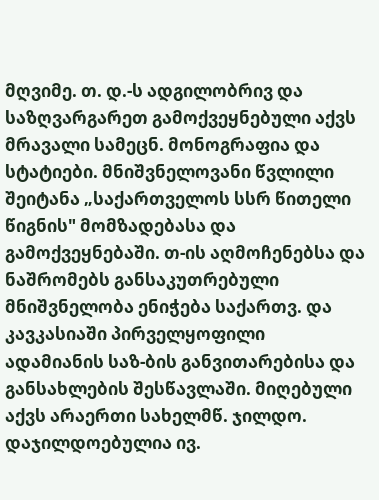მღვიმე. თ. დ.-ს ადგილობრივ და საზღვარგარეთ გამოქვეყნებული აქვს მრავალი სამეცნ. მონოგრაფია და სტატიები. მნიშვნელოვანი წვლილი შეიტანა „საქართველოს სსრ წითელი წიგნის" მომზადებასა და გამოქვეყნებაში. თ-ის აღმოჩენებსა და ნაშრომებს განსაკუთრებული მნიშვნელობა ენიჭება საქართვ. და კავკასიაში პირველყოფილი ადამიანის საზ-ბის განვითარებისა და განსახლების შესწავლაში. მიღებული აქვს არაერთი სახელმწ. ჯილდო. დაჯილდოებულია ივ.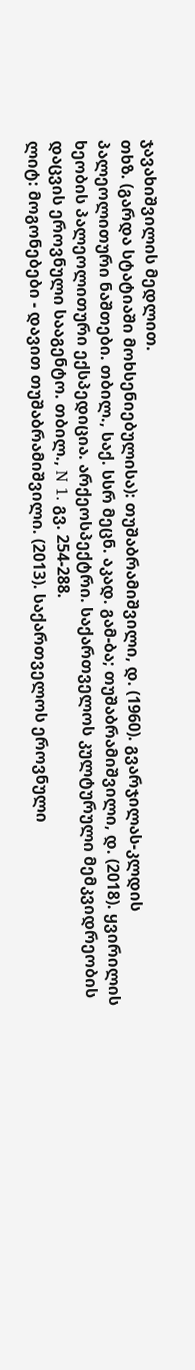ჯავახიშვილის მედლით.
თხზ. (გარდა სტატიაში მოხსენიებულისა): თუშაბრამიშვილი, დ. (1960). გვარჯილას-კლდის პალეოლითური ნაშთები. თბილ., საქ. სსრ მეცნ. აკად. გამ-ბა; თუშაბრამიშვილი, დ. (2018). ყვირილის ხეობის პალეოლითური ექსპედიცია. არქეოსპექტრი. საქართველოს კულტურული მემკვიდრეობის დაცვის ეროვნული სააგენტო. თბილ., N 1. გვ. 254-288.
ლიტ: მოგონებები - დავით თუშაბრამიშვილი. (2013). საქართველოს ეროვნული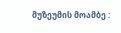მუზეუმის მოამბე :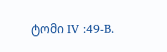ტომი IV :49-B.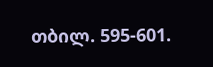თბილ. 595-601.